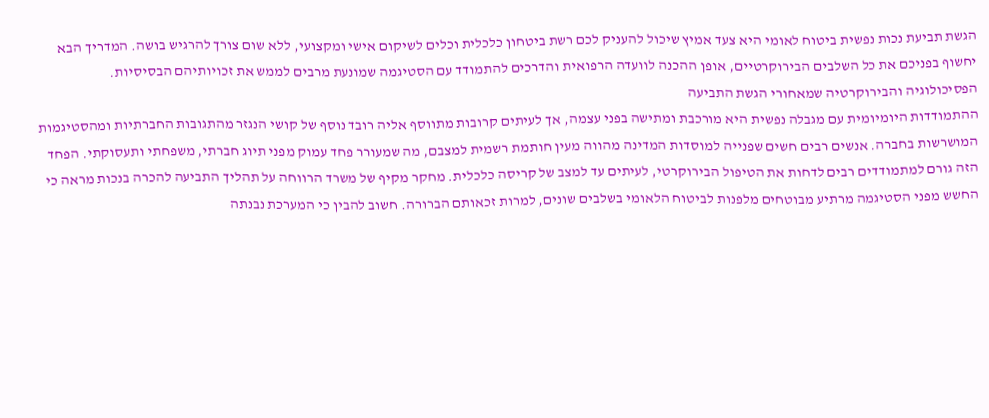הגשת תביעת נכות נפשית ביטוח לאומי היא צעד אמיץ שיכול להעניק לכם רשת ביטחון כלכלית וכלים לשיקום אישי ומקצועי, ללא שום צורך להרגיש בושה. המדריך הבא יחשוף בפניכם את כל השלבים הבירוקרטיים, אופן ההכנה לוועדה הרפואית והדרכים להתמודד עם הסטיגמה שמונעת מרבים לממש את זכויותיהם הבסיסיות.
הפסיכולוגיה והבירוקרטיה שמאחורי הגשת התביעה
ההתמודדות היומיומית עם מגבלה נפשית היא מורכבת ומתישה בפני עצמה, אך לעיתים קרובות מתווסף אליה רובד נוסף של קושי הנגזר מהתגובות החברתיות ומהסטיגמות המושרשות בחברה. אנשים רבים חשים שפנייה למוסדות המדינה מהווה מעין חותמת רשמית למצבם, מה שמעורר פחד עמוק מפני תיוג חברתי, משפחתי ותעסוקתי. הפחד הזה גורם למתמודדים רבים לדחות את הטיפול הבירוקרטי, לעיתים עד למצב של קריסה כלכלית. מחקר מקיף של משרד הרווחה על תהליך התביעה להכרה בנכות מראה כי החשש מפני הסטיגמה מרתיע מבוטחים מלפנות לביטוח הלאומי בשלבים שונים, למרות זכאותם הברורה. חשוב להבין כי המערכת נבנתה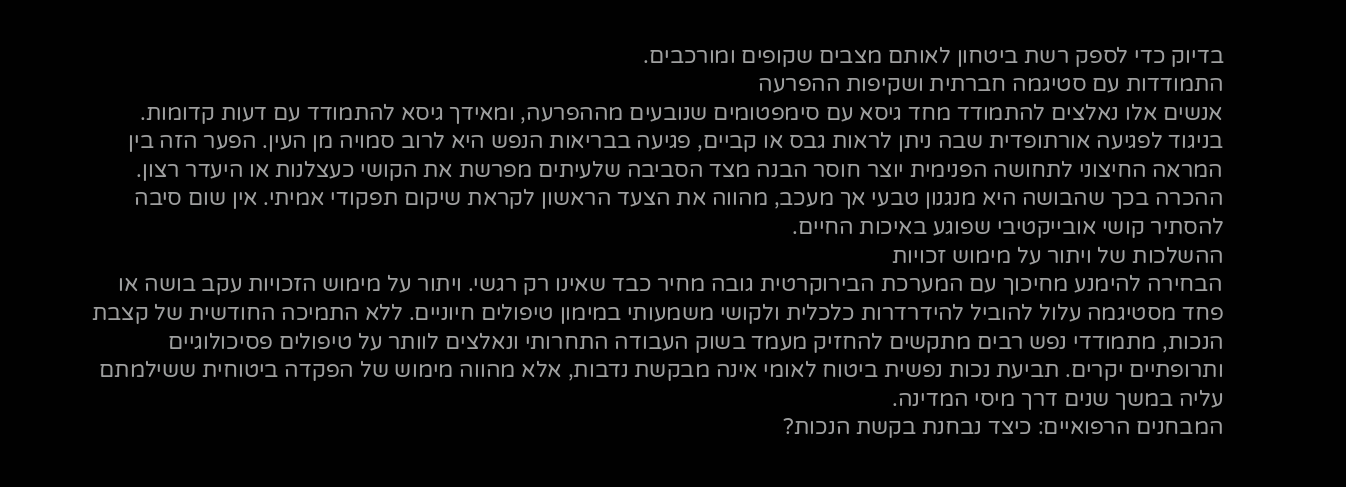בדיוק כדי לספק רשת ביטחון לאותם מצבים שקופים ומורכבים.
התמודדות עם סטיגמה חברתית ושקיפות ההפרעה
אנשים אלו נאלצים להתמודד מחד גיסא עם סימפטומים שנובעים מההפרעה, ומאידך גיסא להתמודד עם דעות קדומות. בניגוד לפגיעה אורתופדית שבה ניתן לראות גבס או קביים, פגיעה בבריאות הנפש היא לרוב סמויה מן העין. הפער הזה בין המראה החיצוני לתחושה הפנימית יוצר חוסר הבנה מצד הסביבה שלעיתים מפרשת את הקושי כעצלנות או היעדר רצון. ההכרה בכך שהבושה היא מנגנון טבעי אך מעכב, מהווה את הצעד הראשון לקראת שיקום תפקודי אמיתי. אין שום סיבה להסתיר קושי אובייקטיבי שפוגע באיכות החיים.
ההשלכות של ויתור על מימוש זכויות
הבחירה להימנע מחיכוך עם המערכת הבירוקרטית גובה מחיר כבד שאינו רק רגשי. ויתור על מימוש הזכויות עקב בושה או פחד מסטיגמה עלול להוביל להידרדרות כלכלית ולקושי משמעותי במימון טיפולים חיוניים. ללא התמיכה החודשית של קצבת הנכות, מתמודדי נפש רבים מתקשים להחזיק מעמד בשוק העבודה התחרותי ונאלצים לוותר על טיפולים פסיכולוגיים ותרופתיים יקרים. תביעת נכות נפשית ביטוח לאומי אינה מבקשת נדבות, אלא מהווה מימוש של הפקדה ביטוחית ששילמתם עליה במשך שנים דרך מיסי המדינה.
המבחנים הרפואיים: כיצד נבחנת בקשת הנכות?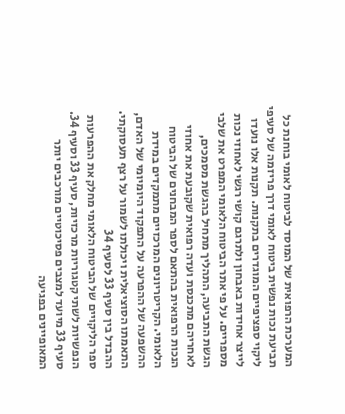המערכת הרפואית של המוסד לביטוח לאומי בוחנת כל תביעת נכות נפשית ביטוח לאומי דרך פריזמה של סעיפי ליקוי ספציפיים המוגדרים בתקנות. תקנות אלו נועדו לייצר אחידות באבחון ולתרגם קושי רגשי לאחוזי נכות מספריים. על פי אתר הביטוח הלאומי המפרט את שלבי הגשת התביעה, התהליך מתחיל בהגשת מסמכים, לאחריהם מתכנסת ועדה רפואית שקובעת את אחוזי הנכות הרפואית בהתאם לספר המבחנים של הביטוח הלאומי. הקריטריונים המרכזיים מתמקדים במידת ההשפעה של ההפרעה על התפקוד היומיומי של האדם, התאמתו הסוציאלית ויכולתו לשמור על רצף תעסוקתי.
ההבדל בין סעיף 33 לסעיף 34
ספר הליקויים של הביטוח הלאומי מחלק את ההפרעות הנפשיות לשתי קטגוריות מרכזיות, סעיף 33 וסעיף 34. סעיף 33 מיועד למצבים פסיכוטיים מורכבים יותר המאופיינים בפגיעה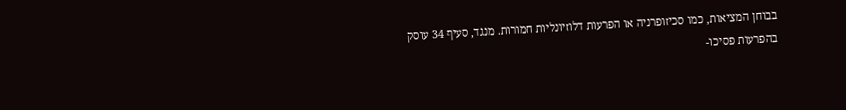בבוחן המציאות, כמו סכיזופרניה או הפרעות דלוזיונליות חמורות. מנגד, סעיף 34 עוסק בהפרעות פסיכו-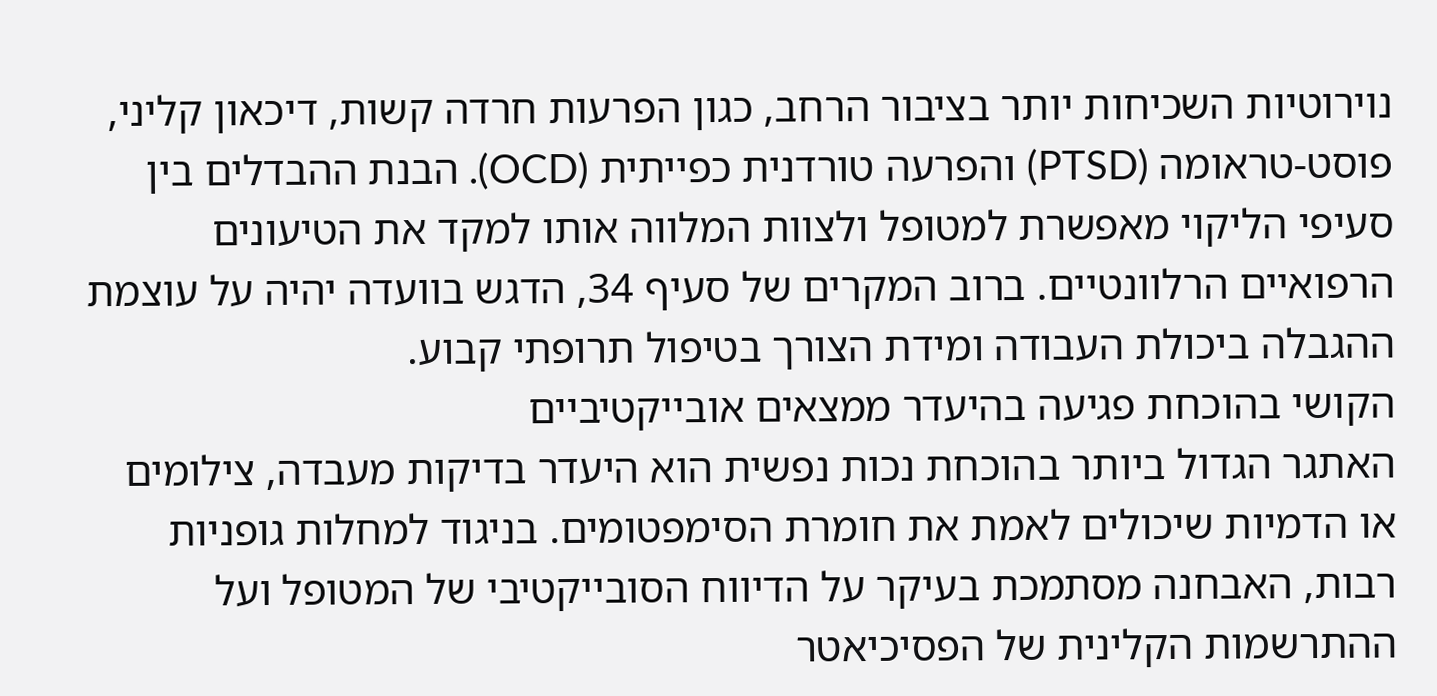נוירוטיות השכיחות יותר בציבור הרחב, כגון הפרעות חרדה קשות, דיכאון קליני, פוסט-טראומה (PTSD) והפרעה טורדנית כפייתית (OCD). הבנת ההבדלים בין סעיפי הליקוי מאפשרת למטופל ולצוות המלווה אותו למקד את הטיעונים הרפואיים הרלוונטיים. ברוב המקרים של סעיף 34, הדגש בוועדה יהיה על עוצמת ההגבלה ביכולת העבודה ומידת הצורך בטיפול תרופתי קבוע.
הקושי בהוכחת פגיעה בהיעדר ממצאים אובייקטיביים
האתגר הגדול ביותר בהוכחת נכות נפשית הוא היעדר בדיקות מעבדה, צילומים או הדמיות שיכולים לאמת את חומרת הסימפטומים. בניגוד למחלות גופניות רבות, האבחנה מסתמכת בעיקר על הדיווח הסובייקטיבי של המטופל ועל ההתרשמות הקלינית של הפסיכיאטר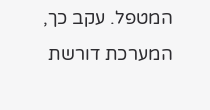המטפל. עקב כך, המערכת דורשת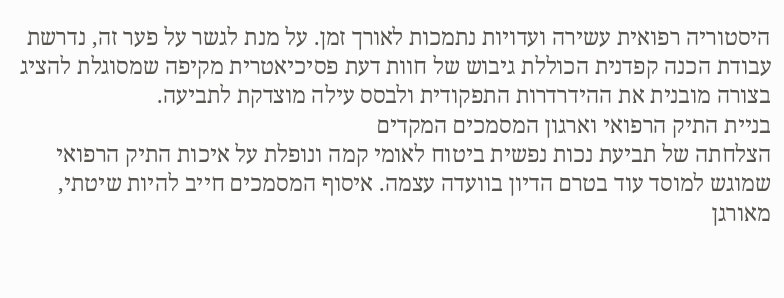היסטוריה רפואית עשירה ועדויות נתמכות לאורך זמן. על מנת לגשר על פער זה, נדרשת עבודת הכנה קפדנית הכוללת גיבוש של חוות דעת פסיכיאטרית מקיפה שמסוגלת להציג בצורה מובנית את ההידרדרות התפקודית ולבסס עילה מוצדקת לתביעה.
בניית התיק הרפואי וארגון המסמכים המקדים
הצלחתה של תביעת נכות נפשית ביטוח לאומי קמה ונופלת על איכות התיק הרפואי שמוגש למוסד עוד בטרם הדיון בוועדה עצמה. איסוף המסמכים חייב להיות שיטתי, מאורגן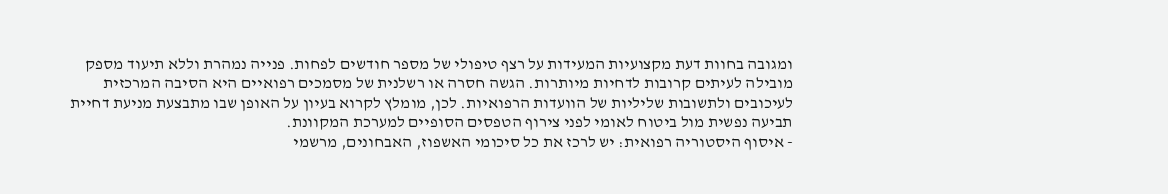ומגובה בחוות דעת מקצועיות המעידות על רצף טיפולי של מספר חודשים לפחות. פנייה נמהרת וללא תיעוד מספק מובילה לעיתים קרובות לדחיות מיותרות. הגשה חסרה או רשלנית של מסמכים רפואיים היא הסיבה המרכזית לעיכובים ולתשובות שליליות של הוועדות הרפואיות. לכן, מומלץ לקרוא בעיון על האופן שבו מתבצעת מניעת דחיית תביעה נפשית מול ביטוח לאומי לפני צירוף הטפסים הסופיים למערכת המקוונת.
- איסוף היסטוריה רפואית: יש לרכז את כל סיכומי האשפוז, האבחונים, מרשמי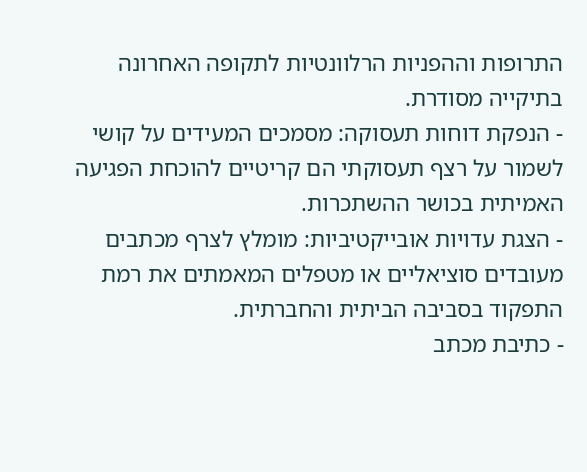התרופות וההפניות הרלוונטיות לתקופה האחרונה בתיקייה מסודרת.
- הנפקת דוחות תעסוקה: מסמכים המעידים על קושי לשמור על רצף תעסוקתי הם קריטיים להוכחת הפגיעה האמיתית בכושר ההשתכרות.
- הצגת עדויות אובייקטיביות: מומלץ לצרף מכתבים מעובדים סוציאליים או מטפלים המאמתים את רמת התפקוד בסביבה הביתית והחברתית.
- כתיבת מכתב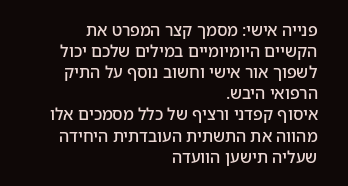פנייה אישי: מסמך קצר המפרט את הקשיים היומיומיים במילים שלכם יכול לשפוך אור אישי וחשוב נוסף על התיק הרפואי היבש.
איסוף קפדני ורציף של כלל מסמכים אלו מהווה את התשתית העובדתית היחידה שעליה תישען הוועדה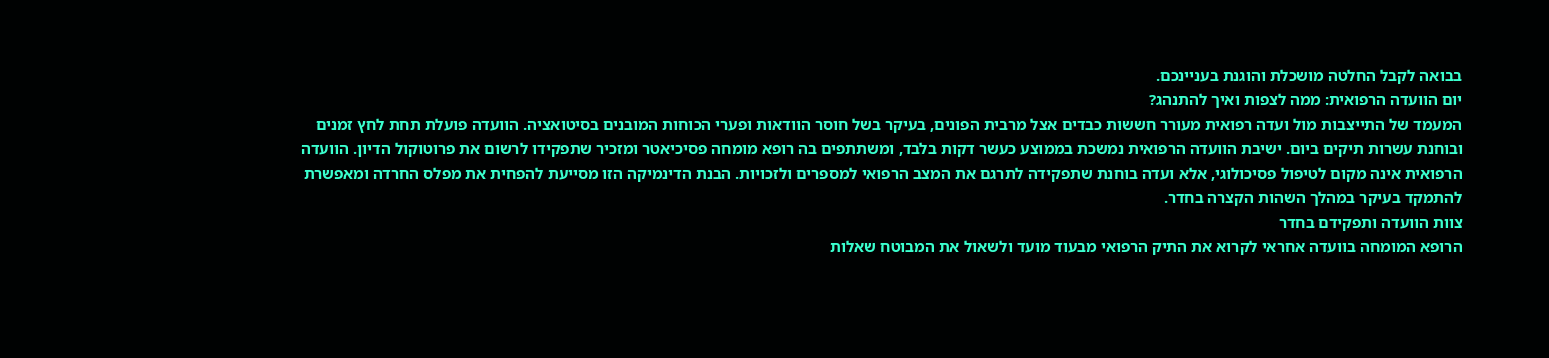בבואה לקבל החלטה מושכלת והוגנת בעניינכם.
יום הוועדה הרפואית: ממה לצפות ואיך להתנהג?
המעמד של התייצבות מול ועדה רפואית מעורר חששות כבדים אצל מרבית הפונים, בעיקר בשל חוסר הוודאות ופערי הכוחות המובנים בסיטואציה. הוועדה פועלת תחת לחץ זמנים ובוחנת עשרות תיקים ביום. ישיבת הוועדה הרפואית נמשכת בממוצע כעשר דקות בלבד, ומשתתפים בה רופא מומחה פסיכיאטר ומזכיר שתפקידו לרשום את פרוטוקול הדיון. הוועדה הרפואית אינה מקום לטיפול פסיכולוגי, אלא ועדה בוחנת שתפקידה לתרגם את המצב הרפואי למספרים ולזכויות. הבנת הדינמיקה הזו מסייעת להפחית את מפלס החרדה ומאפשרת להתמקד בעיקר במהלך השהות הקצרה בחדר.
צוות הוועדה ותפקידם בחדר
הרופא המומחה בוועדה אחראי לקרוא את התיק הרפואי מבעוד מועד ולשאול את המבוטח שאלות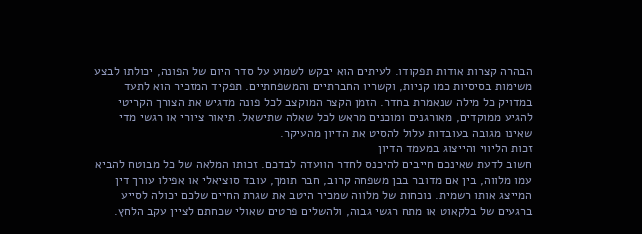הבהרה קצרות אודות תפקודו. לעיתים הוא יבקש לשמוע על סדר היום של הפונה, יכולתו לבצע משימות בסיסיות כמו קניות, וקשריו החברתיים והמשפחתיים. תפקיד המזכיר הוא לתעד במדויק כל מילה שנאמרת בחדר. הזמן הקצר המוקצב לכל פונה מדגיש את הצורך הקריטי להגיע ממוקדים, מאורגנים ומוכנים מראש לכל שאלה שתישאל. תיאור ציורי או רגשי מדי שאינו מגובה בעובדות עלול להסיט את הדיון מהעיקר.
זכות הליווי והייצוג במעמד הדיון
חשוב לדעת שאינכם חייבים להיכנס לחדר הוועדה לבדכם. זכותו המלאה של כל מבוטח להביא עמו מלווה, בין אם מדובר בבן משפחה קרוב, חבר תומך, עובד סוציאלי או אפילו עורך דין המייצג אותו רשמית. נוכחות של מלווה שמכיר היטב את שגרת החיים שלכם יכולה לסייע ברגעים של בלקאוט או מתח רגשי גבוה, ולהשלים פרטים שאולי שכחתם לציין עקב הלחץ.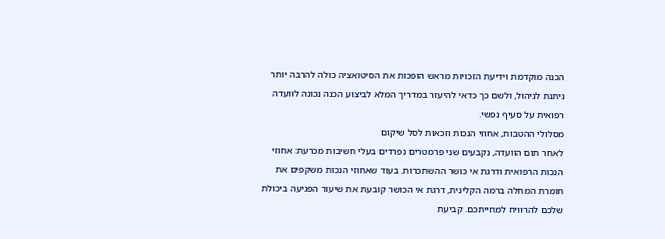הכנה מוקדמת וידיעת הזכויות מראש הופכות את הסיטואציה כולה להרבה יותר ניתנת לניהול, ולשם כך כדאי להיעזר במדריך המלא לביצוע הכנה נכונה לוועדה רפואית על סעיף נפשי.
מסלולי ההטבות, אחוזי הנכות וזכאות לסל שיקום
לאחר תום הוועדה, נקבעים שני פרמטרים נפרדים בעלי חשיבות מכרעת: אחוזי הנכות הרפואית ודרגת אי כושר ההשתכרות. בעוד שאחוזי הנכות משקפים את חומרת המחלה ברמה הקלינית, דרגת אי הכושר קובעת את שיעור הפגיעה ביכולת שלכם להרוויח למחייתכם. קביעת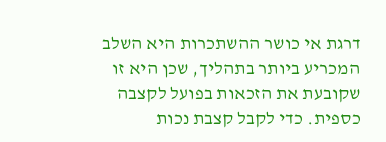דרגת אי כושר ההשתכרות היא השלב המכריע ביותר בתהליך, שכן היא זו שקובעת את הזכאות בפועל לקצבה כספית. כדי לקבל קצבת נכות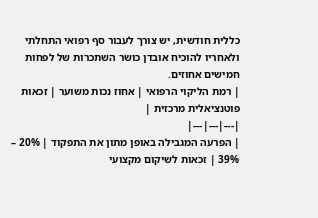כללית חודשית, יש צורך לעבור סף רפואי התחלתי ולאחריו להוכיח אובדן כושר השתכרות של לפחות חמישים אחוזים.
| רמת הליקוי הרפואי | אחוז נכות משוער | זכאות פוטנציאלית מרכזית |
|---|---|---|
| הפרעה המגבילה באופן מתון את התפקוד | 20% – 39% | זכאות לשיקום מקצועי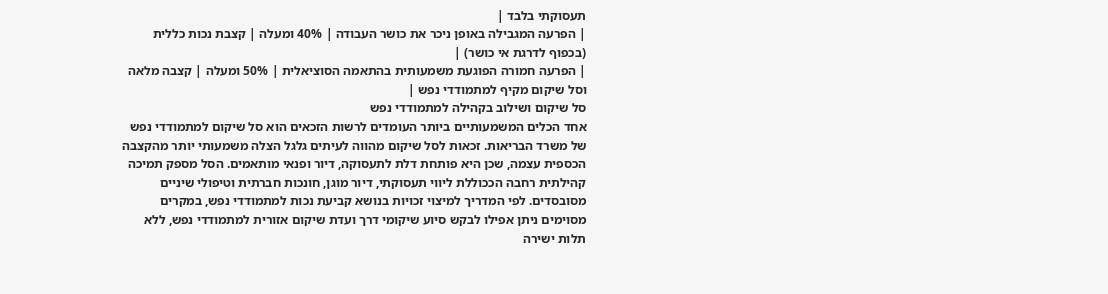תעסוקתי בלבד |
| הפרעה המגבילה באופן ניכר את כושר העבודה | 40% ומעלה | קצבת נכות כללית (בכפוף לדרגת אי כושר) |
| הפרעה חמורה הפוגעת משמעותית בהתאמה הסוציאלית | 50% ומעלה | קצבה מלאה וסל שיקום מקיף למתמודדי נפש |
סל שיקום ושילוב בקהילה למתמודדי נפש
אחד הכלים המשמעותיים ביותר העומדים לרשות הזכאים הוא סל שיקום למתמודדי נפש של משרד הבריאות. זכאות לסל שיקום מהווה לעיתים גלגל הצלה משמעותי יותר מהקצבה הכספית עצמה, שכן היא פותחת דלת לתעסוקה, דיור ופנאי מותאמים. הסל מספק תמיכה קהילתית רחבה הככוללת ליווי תעסוקתי, דיור מוגן, חונכות חברתית וטיפולי שיניים מסובסדים. לפי המדריך למיצוי זכויות בנושא קביעת נכות למתמודדי נפש, במקרים מסוימים ניתן אפילו לבקש סיוע שיקומי דרך ועדת שיקום אזורית למתמודדי נפש, ללא תלות ישירה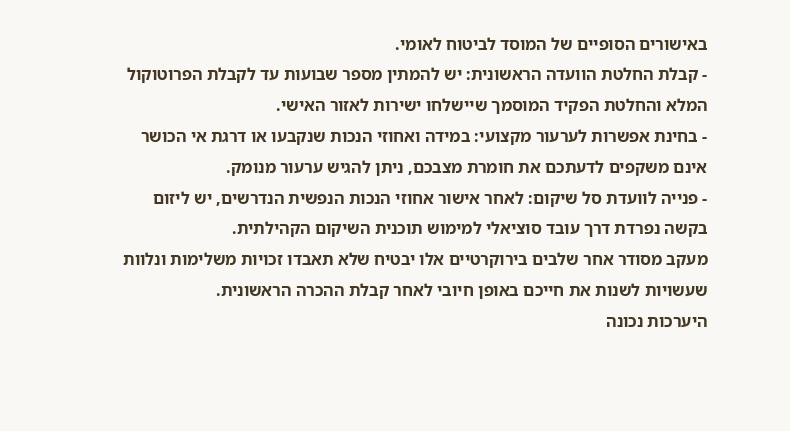באישורים הסופיים של המוסד לביטוח לאומי.
- קבלת החלטת הוועדה הראשונית: יש להמתין מספר שבועות עד לקבלת הפרוטוקול המלא והחלטת הפקיד המוסמך שיישלחו ישירות לאזור האישי.
- בחינת אפשרות לערעור מקצועי: במידה ואחוזי הנכות שנקבעו או דרגת אי הכושר אינם משקפים לדעתכם את חומרת מצבכם, ניתן להגיש ערעור מנומק.
- פנייה לוועדת סל שיקום: לאחר אישור אחוזי הנכות הנפשית הנדרשים, יש ליזום בקשה נפרדת דרך עובד סוציאלי למימוש תוכנית השיקום הקהילתית.
מעקב מסודר אחר שלבים בירוקרטיים אלו יבטיח שלא תאבדו זכויות משלימות ונלוות שעשויות לשנות את חייכם באופן חיובי לאחר קבלת ההכרה הראשונית.
היערכות נכונה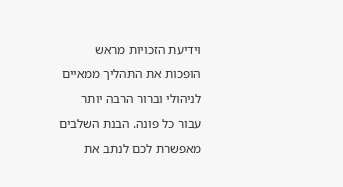וידיעת הזכויות מראש הופכות את התהליך ממאיים לניהולי וברור הרבה יותר עבור כל פונה. הבנת השלבים מאפשרת לכם לנתב את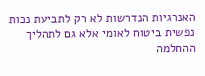האנרגיות הנדרשות לא רק לתביעת נכות נפשית ביטוח לאומי אלא גם לתהליך ההחלמה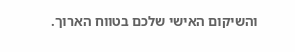והשיקום האישי שלכם בטווח הארוך.